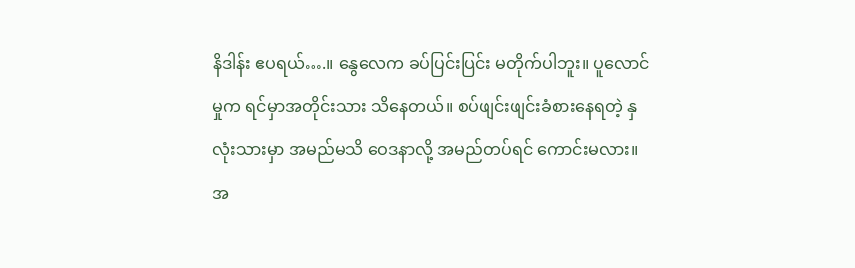နိဒါန်း ဧပရယ်….။ နွေလေက ခပ်ပြင်းပြင်း မတိုက်ပါဘူး။ ပူလောင်မှုက ရင်မှာအတိုင်းသား သိနေတယ်။ စပ်ဖျင်းဖျင်းခံစားနေရတဲ့ နှလုံးသားမှာ အမည်မသိ ဝေဒနာလို့ အမည်တပ်ရင် ကောင်းမလား။ အ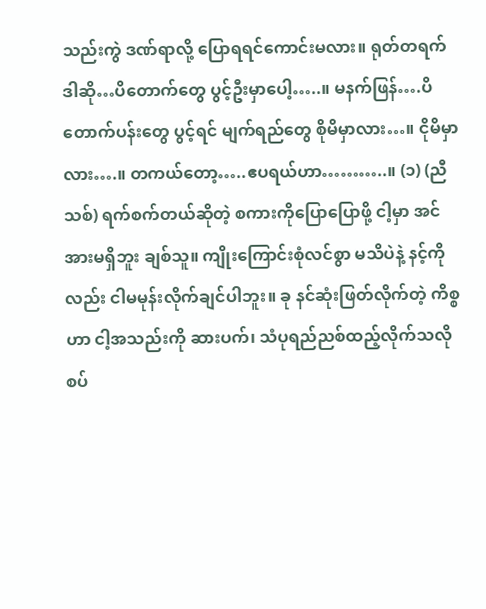သည်းကွဲ ဒဏ်ရာလို့ ပြောရရင်ကောင်းမလား။ ရုတ်တရက် ဒါဆို…ပိတောက်တွေ ပွင့်ဦးမှာပေါ့…..။ မနက်ဖြန်….ပိတောက်ပန်းတွေ ပွင့်ရင် မျက်ရည်တွေ စိုမိမှာလား…။ ငိုမိမှာလား….။ တကယ်တော့…..ဧပရယ်ဟာ………..။ (၁) (ညီသစ်) ရက်စက်တယ်ဆိုတဲ့ စကားကိုပြောပြောဖို့ ငါ့မှာ အင်အားမရှိဘူး ချစ်သူ။ ကျိုးကြောင်းစုံလင်စွာ မသိပဲနဲ့ နင့်ကိုလည်း ငါမမုန်းလိုက်ချင်ပါဘူး။ ခု နင်ဆုံးဖြတ်လိုက်တဲ့ ကိစ္စဟာ ငါ့အသည်းကို ဆားပက်၊ သံပုရည်ညစ်ထည့်လိုက်သလို စပ်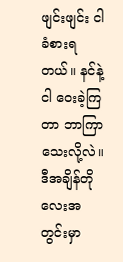ဖျင်းဖျင်း ငါခံစားရတယ်။ နင်နဲ့ငါ ဝေးခဲ့ကြတာ ဘာကြာသေးလို့လဲ။ ဒီအချိန်တိုလေးအတွင်းမှာ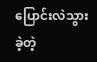ပြောင်းလဲသွားခဲ့တဲ့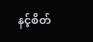နင့်စိတ်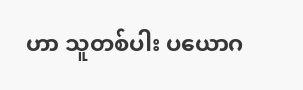ဟာ သူတစ်ပါး ပယောဂ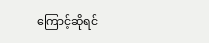ကြောင့်ဆိုရင်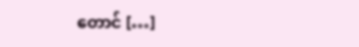တောင် […]